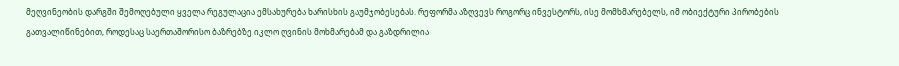მეღვინეობის დარგში შემოღებული ყველა რეგულაცია ემსახურება ხარისხის გაუმჯობესებას. რეფორმა აზღვევს როგორც ინვესტორს, ისე მომხმარებელს, იმ ობიექტური პირობების გათვალიწინებით, როდესაც საერთაშორისო ბაზრებზე იკლო ღვინის მოხმარებამ და გაზდრილია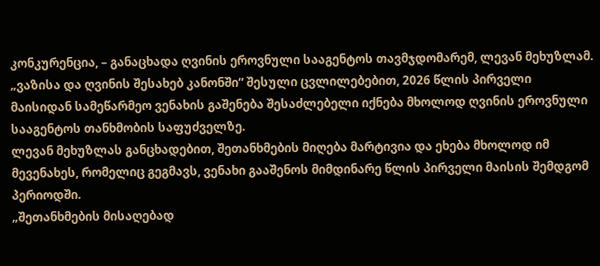კონკურენცია, – განაცხადა ღვინის ეროვნული სააგენტოს თავმჯდომარემ, ლევან მეხუზლამ.
„ვაზისა და ღვინის შესახებ კანონში“ შესული ცვლილებებით, 2026 წლის პირველი მაისიდან სამეწარმეო ვენახის გაშენება შესაძლებელი იქნება მხოლოდ ღვინის ეროვნული სააგენტოს თანხმობის საფუძველზე.
ლევან მეხუზლას განცხადებით, შეთანხმების მიღება მარტივია და ეხება მხოლოდ იმ მევენახეს, რომელიც გეგმავს, ვენახი გააშენოს მიმდინარე წლის პირველი მაისის შემდგომ პერიოდში.
„შეთანხმების მისაღებად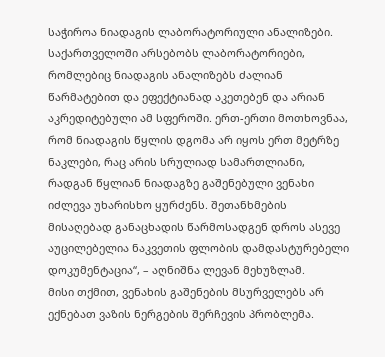საჭიროა ნიადაგის ლაბორატორიული ანალიზები. საქართველოში არსებობს ლაბორატორიები, რომლებიც ნიადაგის ანალიზებს ძალიან წარმატებით და ეფექტიანად აკეთებენ და არიან აკრედიტებული ამ სფეროში. ერთ-ერთი მოთხოვნაა, რომ ნიადაგის წყლის დგომა არ იყოს ერთ მეტრზე ნაკლები, რაც არის სრულიად სამართლიანი, რადგან წყლიან ნიადაგზე გაშენებული ვენახი იძლევა უხარისხო ყურძენს. შეთანხმების მისაღებად განაცხადის წარმოსადგენ დროს ასევე აუცილებელია ნაკვეთის ფლობის დამდასტურებელი დოკუმენტაცია“, – აღნიშნა ლევან მეხუზლამ.
მისი თქმით, ვენახის გაშენების მსურველებს არ ექნებათ ვაზის ნერგების შერჩევის პრობლემა.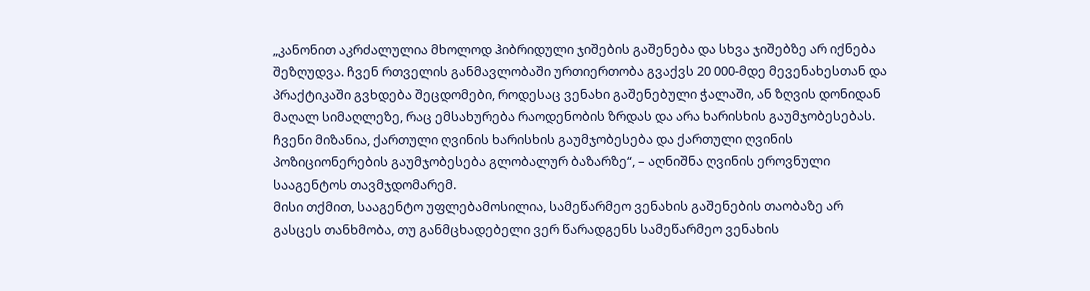„კანონით აკრძალულია მხოლოდ ჰიბრიდული ჯიშების გაშენება და სხვა ჯიშებზე არ იქნება შეზღუდვა. ჩვენ რთველის განმავლობაში ურთიერთობა გვაქვს 20 000-მდე მევენახესთან და პრაქტიკაში გვხდება შეცდომები, როდესაც ვენახი გაშენებული ჭალაში, ან ზღვის დონიდან მაღალ სიმაღლეზე, რაც ემსახურება რაოდენობის ზრდას და არა ხარისხის გაუმჯობესებას. ჩვენი მიზანია, ქართული ღვინის ხარისხის გაუმჯობესება და ქართული ღვინის პოზიციონერების გაუმჯობესება გლობალურ ბაზარზე“, – აღნიშნა ღვინის ეროვნული სააგენტოს თავმჯდომარემ.
მისი თქმით, სააგენტო უფლებამოსილია, სამეწარმეო ვენახის გაშენების თაობაზე არ გასცეს თანხმობა, თუ განმცხადებელი ვერ წარადგენს სამეწარმეო ვენახის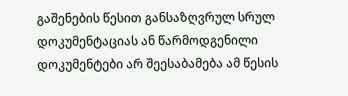გაშენების წესით განსაზღვრულ სრულ დოკუმენტაციას ან წარმოდგენილი დოკუმენტები არ შეესაბამება ამ წესის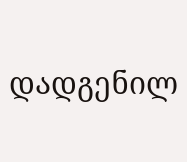დადგენილ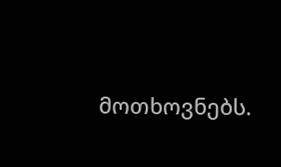მოთხოვნებს.